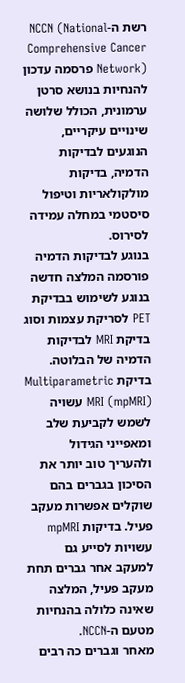רשת ה-NCCN (National Comprehensive Cancer Network) פרסמה עדכון להנחיות בנושא סרטן ערמונית, הכולל שלושה שינויים עיקריים, הנוגעים לבדיקות הדמיה, בדיקות מולקולאריות וטיפול סיסטמי במחלה עמידה לסירוס.
בנוגע לבדיקות הדמיה פורסמה המלצה חדשה בנוגע לשימוש בבדיקת PET לסריקת עצמות וסוג בדיקת MRI לבדיקות הדמיה של הבלוטה. בדיקת Multiparametric MRI (mpMRI) עשויה לשמש לקביעת שלב ומאפייני הגידול ולהעריך טוב יותר את הסיכון בגברים בהם שוקלים אפשרות מעקב פעיל. בדיקות mpMRI עשויות לסייע גם למעקב אחר גברים תחת מעקב פעיל, המלצה שאינה כלולה בהנחיות מטעם ה-NCCN.
מאחר וגברים כה רבים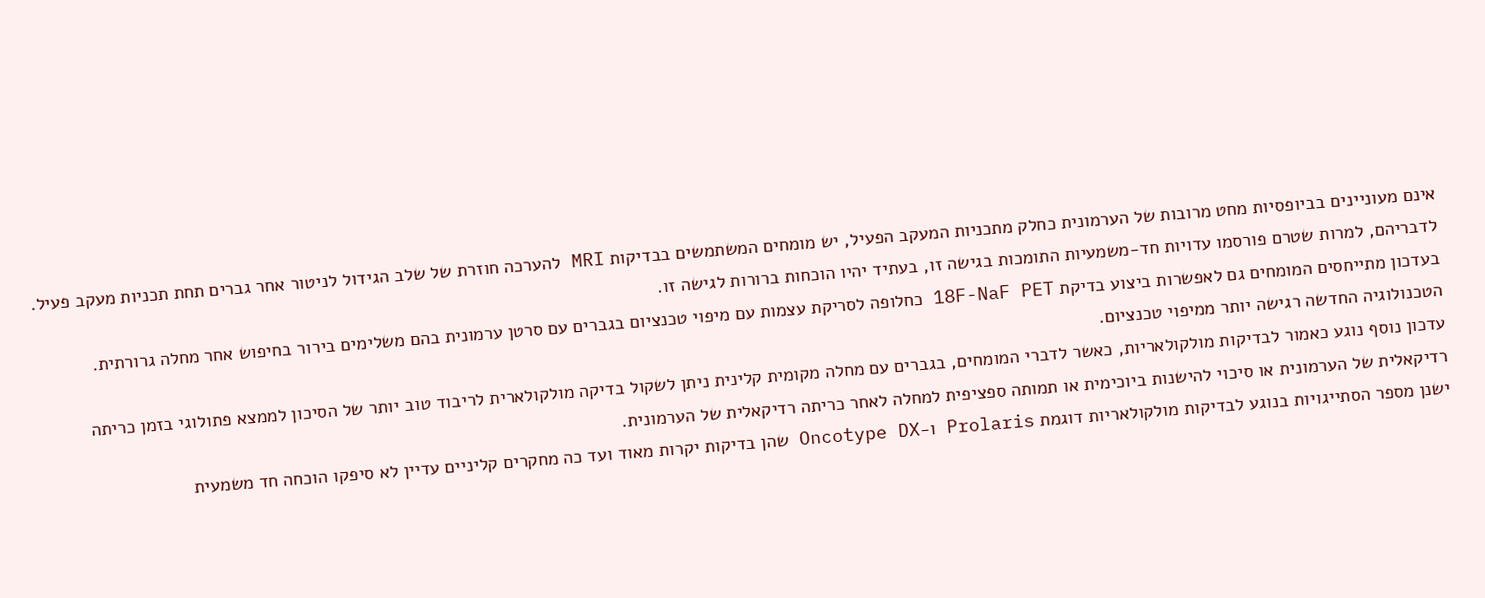אינם מעוניינים בביופסיות מחט מרובות של הערמונית כחלק מתכניות המעקב הפעיל, יש מומחים המשתמשים בבדיקות MRI להערכה חוזרת של שלב הגידול לניטור אחר גברים תחת תכניות מעקב פעיל. לדבריהם, למרות שטרם פורסמו עדויות חד-משמעיות התומכות בגישה זו, בעתיד יהיו הוכחות ברורות לגישה זו.
בעדכון מתייחסים המומחים גם לאפשרות ביצוע בדיקת 18F-NaF PET כחלופה לסריקת עצמות עם מיפוי טכנציום בגברים עם סרטן ערמונית בהם משלימים בירור בחיפוש אחר מחלה גרורתית. הטכנולוגיה החדשה רגישה יותר ממיפוי טכנציום.
עדכון נוסף נוגע כאמור לבדיקות מולקולאריות, כאשר לדברי המומחים, בגברים עם מחלה מקומית קלינית ניתן לשקול בדיקה מולקולארית לריבוד טוב יותר של הסיכון לממצא פתולוגי בזמן כריתה רדיקאלית של הערמונית או סיכוי להישנות ביוכימית או תמותה ספציפית למחלה לאחר כריתה רדיקאלית של הערמונית.
ישנן מספר הסתייגויות בנוגע לבדיקות מולקולאריות דוגמת Prolaris ו-Oncotype DX שהן בדיקות יקרות מאוד ועד כה מחקרים קליניים עדיין לא סיפקו הוכחה חד משמעית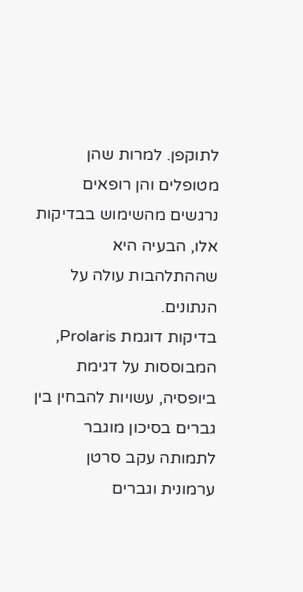לתוקפן. למרות שהן מטופלים והן רופאים נרגשים מהשימוש בבדיקות אלו, הבעיה היא שההתלהבות עולה על הנתונים.
בדיקות דוגמת Prolaris, המבוססות על דגימת ביופסיה, עשויות להבחין בין גברים בסיכון מוגבר לתמותה עקב סרטן ערמונית וגברים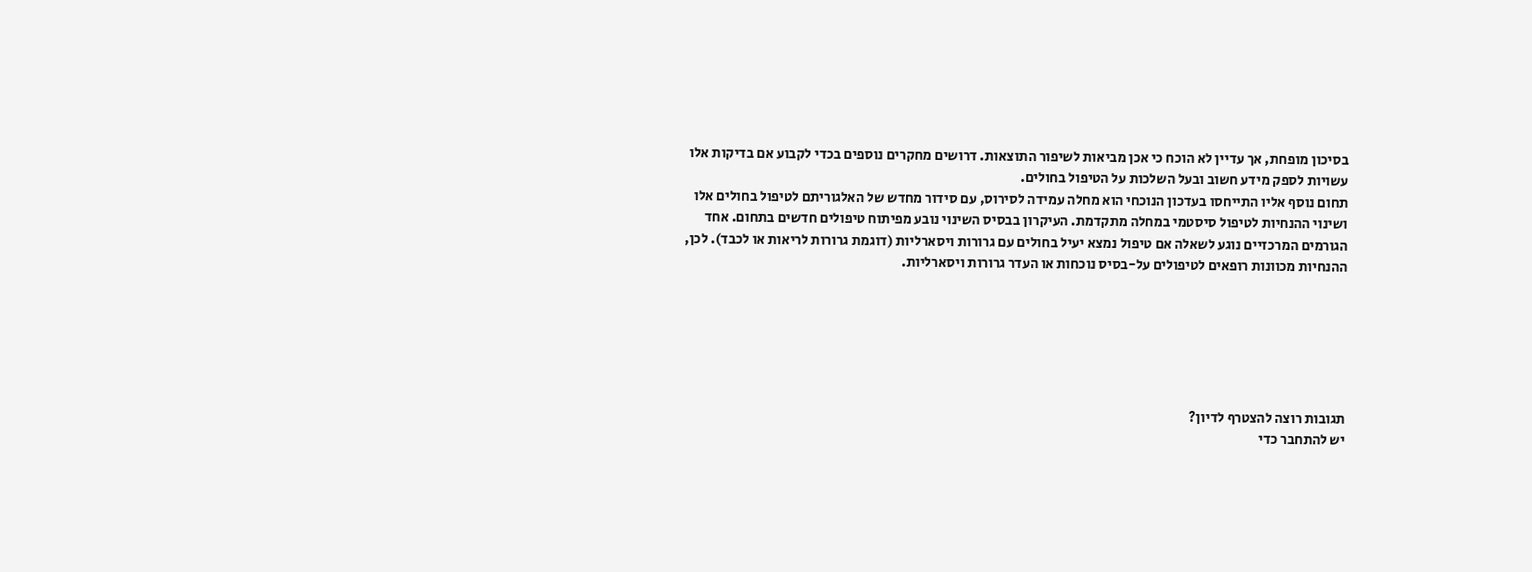בסיכון מופחת, אך עדיין לא הוכח כי אכן מביאות לשיפור התוצאות. דרושים מחקרים נוספים בכדי לקבוע אם בדיקות אלו עשויות לספק מידע חשוב ובעל השלכות על הטיפול בחולים.
תחום נוסף אליו התייחסו בעדכון הנוכחי הוא מחלה עמידה לסירוס, עם סידור מחדש של האלגוריתם לטיפול בחולים אלו ושינוי ההנחיות לטיפול סיסטמי במחלה מתקדמת. העיקרון בבסיס השינוי נובע מפיתוח טיפולים חדשים בתחום. אחד הגורמים המרכזיים נוגע לשאלה אם טיפול נמצא יעיל בחולים עם גרורות ויסארליות (דוגמת גרורות לריאות או לכבד). לכן, ההנחיות מכוונות רופאים לטיפולים על-בסיס נוכחות או העדר גרורות ויסארליות.






תגובות רוצה להצטרף לדיון?
יש להתחבר כדי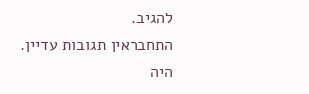להגיב.
התחבראין תגובות עדיין. היה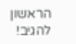הראשון להגיב!